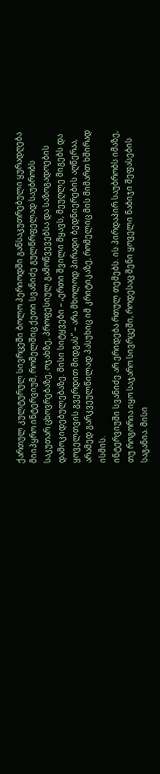ქართულ კულტურულ სივრცეში ბოლო პერიოდში განსაკუთრებული ყურადღება მიიპყრო ინტერვიუმ, რომელშიც ქეთი სვანიძე გულწრფელად საუბრობს საკუთარ ცხოვრებაზე, ოჯახზე, პროფესიულ გამოწვევებსა და საზოგადოების დამოკიდებულებაზე. მისი სიტყვები – „ერთი შვილი მყავს, მეუღლე მიგებს და ყოველთვის გვერდით მიდგას“ – არა მხოლოდ პირადი ბედნიერების აღწერაა, არამედ გარკვეულწილად პასუხიც იმ კრიტიკაზე, რომელიც მის მიმართ ხშირად ისმის.
ინტერვიუში სვანიძე არ ერიდება რთულ თემებს. ის პირდაპირ საუბრობს იმაზე, თუ როგორია იყო საჯარო სივრცეში, როდესაც შენი ყოველი ნაბიჯი შეფასების საგანია. მისი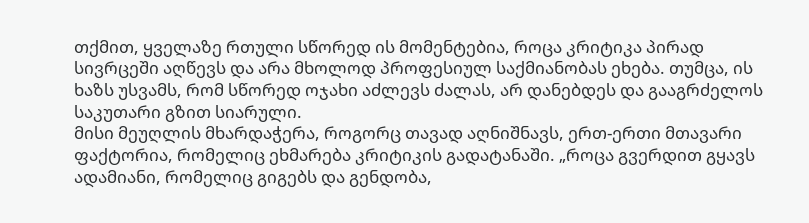თქმით, ყველაზე რთული სწორედ ის მომენტებია, როცა კრიტიკა პირად სივრცეში აღწევს და არა მხოლოდ პროფესიულ საქმიანობას ეხება. თუმცა, ის ხაზს უსვამს, რომ სწორედ ოჯახი აძლევს ძალას, არ დანებდეს და გააგრძელოს საკუთარი გზით სიარული.
მისი მეუღლის მხარდაჭერა, როგორც თავად აღნიშნავს, ერთ-ერთი მთავარი ფაქტორია, რომელიც ეხმარება კრიტიკის გადატანაში. „როცა გვერდით გყავს ადამიანი, რომელიც გიგებს და გენდობა,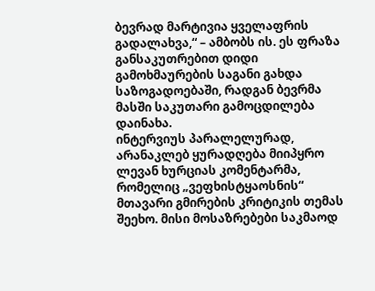ბევრად მარტივია ყველაფრის გადალახვა,“ – ამბობს ის. ეს ფრაზა განსაკუთრებით დიდი გამოხმაურების საგანი გახდა საზოგადოებაში, რადგან ბევრმა მასში საკუთარი გამოცდილება დაინახა.
ინტერვიუს პარალელურად, არანაკლებ ყურადღება მიიპყრო ლევან ხურციას კომენტარმა, რომელიც „ვეფხისტყაოსნის“ მთავარი გმირების კრიტიკის თემას შეეხო. მისი მოსაზრებები საკმაოდ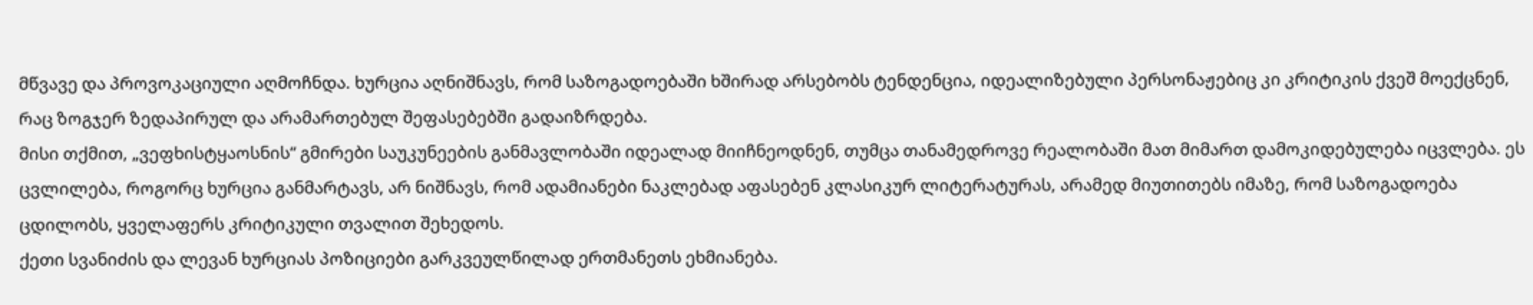მწვავე და პროვოკაციული აღმოჩნდა. ხურცია აღნიშნავს, რომ საზოგადოებაში ხშირად არსებობს ტენდენცია, იდეალიზებული პერსონაჟებიც კი კრიტიკის ქვეშ მოექცნენ, რაც ზოგჯერ ზედაპირულ და არამართებულ შეფასებებში გადაიზრდება.
მისი თქმით, „ვეფხისტყაოსნის“ გმირები საუკუნეების განმავლობაში იდეალად მიიჩნეოდნენ, თუმცა თანამედროვე რეალობაში მათ მიმართ დამოკიდებულება იცვლება. ეს ცვლილება, როგორც ხურცია განმარტავს, არ ნიშნავს, რომ ადამიანები ნაკლებად აფასებენ კლასიკურ ლიტერატურას, არამედ მიუთითებს იმაზე, რომ საზოგადოება ცდილობს, ყველაფერს კრიტიკული თვალით შეხედოს.
ქეთი სვანიძის და ლევან ხურციას პოზიციები გარკვეულწილად ერთმანეთს ეხმიანება.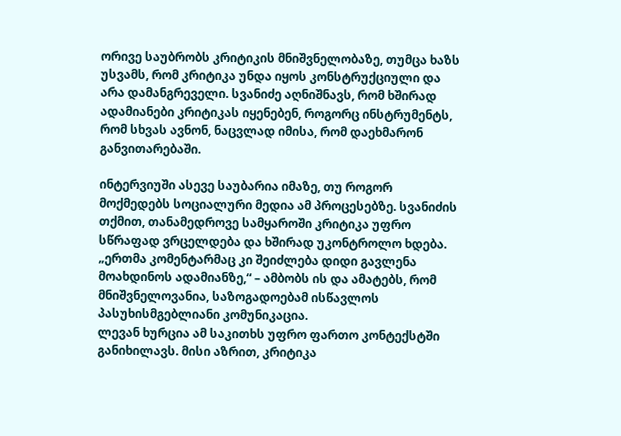ორივე საუბრობს კრიტიკის მნიშვნელობაზე, თუმცა ხაზს უსვამს, რომ კრიტიკა უნდა იყოს კონსტრუქციული და არა დამანგრეველი. სვანიძე აღნიშნავს, რომ ხშირად ადამიანები კრიტიკას იყენებენ, როგორც ინსტრუმენტს, რომ სხვას ავნონ, ნაცვლად იმისა, რომ დაეხმარონ განვითარებაში.

ინტერვიუში ასევე საუბარია იმაზე, თუ როგორ მოქმედებს სოციალური მედია ამ პროცესებზე. სვანიძის თქმით, თანამედროვე სამყაროში კრიტიკა უფრო სწრაფად ვრცელდება და ხშირად უკონტროლო ხდება. „ერთმა კომენტარმაც კი შეიძლება დიდი გავლენა მოახდინოს ადამიანზე,“ – ამბობს ის და ამატებს, რომ მნიშვნელოვანია, საზოგადოებამ ისწავლოს პასუხისმგებლიანი კომუნიკაცია.
ლევან ხურცია ამ საკითხს უფრო ფართო კონტექსტში განიხილავს. მისი აზრით, კრიტიკა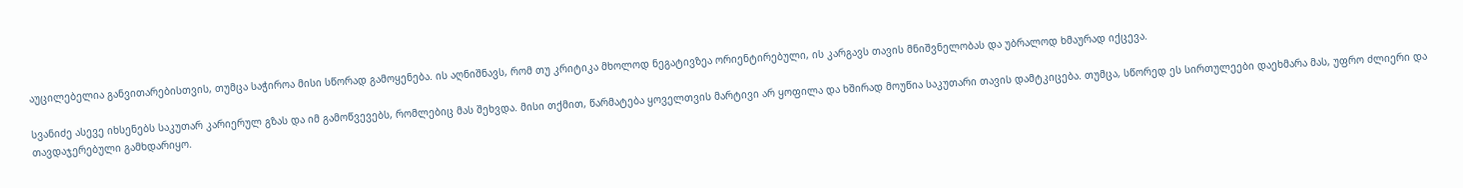აუცილებელია განვითარებისთვის, თუმცა საჭიროა მისი სწორად გამოყენება. ის აღნიშნავს, რომ თუ კრიტიკა მხოლოდ ნეგატივზეა ორიენტირებული, ის კარგავს თავის მნიშვნელობას და უბრალოდ ხმაურად იქცევა.

სვანიძე ასევე იხსენებს საკუთარ კარიერულ გზას და იმ გამოწვევებს, რომლებიც მას შეხვდა. მისი თქმით, წარმატება ყოველთვის მარტივი არ ყოფილა და ხშირად მოუწია საკუთარი თავის დამტკიცება. თუმცა, სწორედ ეს სირთულეები დაეხმარა მას, უფრო ძლიერი და თავდაჯერებული გამხდარიყო.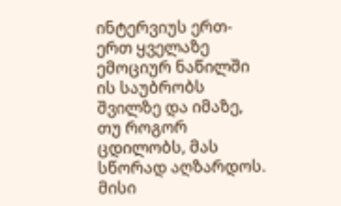ინტერვიუს ერთ-ერთ ყველაზე ემოციურ ნაწილში ის საუბრობს შვილზე და იმაზე, თუ როგორ ცდილობს, მას სწორად აღზარდოს. მისი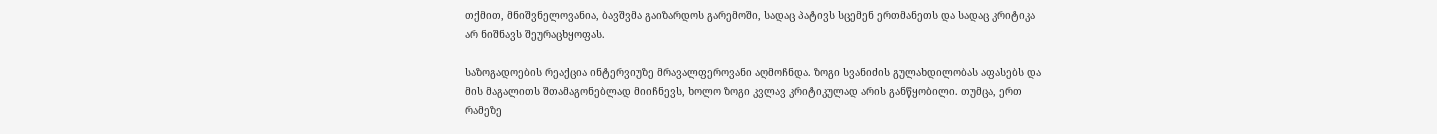თქმით, მნიშვნელოვანია, ბავშვმა გაიზარდოს გარემოში, სადაც პატივს სცემენ ერთმანეთს და სადაც კრიტიკა არ ნიშნავს შეურაცხყოფას.

საზოგადოების რეაქცია ინტერვიუზე მრავალფეროვანი აღმოჩნდა. ზოგი სვანიძის გულახდილობას აფასებს და მის მაგალითს შთამაგონებლად მიიჩნევს, ხოლო ზოგი კვლავ კრიტიკულად არის განწყობილი. თუმცა, ერთ რამეზე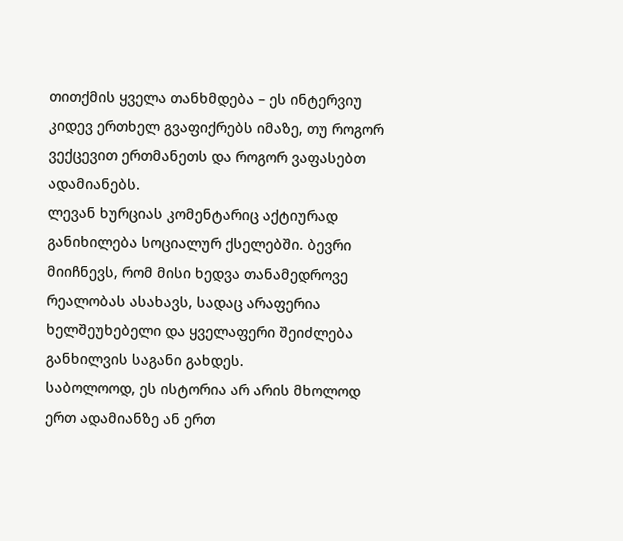თითქმის ყველა თანხმდება – ეს ინტერვიუ კიდევ ერთხელ გვაფიქრებს იმაზე, თუ როგორ ვექცევით ერთმანეთს და როგორ ვაფასებთ ადამიანებს.
ლევან ხურციას კომენტარიც აქტიურად განიხილება სოციალურ ქსელებში. ბევრი მიიჩნევს, რომ მისი ხედვა თანამედროვე რეალობას ასახავს, სადაც არაფერია ხელშეუხებელი და ყველაფერი შეიძლება განხილვის საგანი გახდეს.
საბოლოოდ, ეს ისტორია არ არის მხოლოდ ერთ ადამიანზე ან ერთ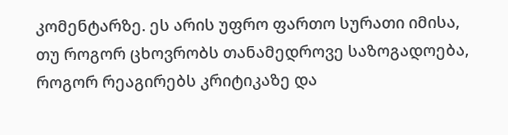კომენტარზე. ეს არის უფრო ფართო სურათი იმისა, თუ როგორ ცხოვრობს თანამედროვე საზოგადოება, როგორ რეაგირებს კრიტიკაზე და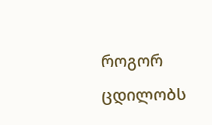როგორ ცდილობს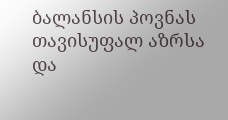ბალანსის პოვნას თავისუფალ აზრსა და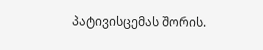პატივისცემას შორის.